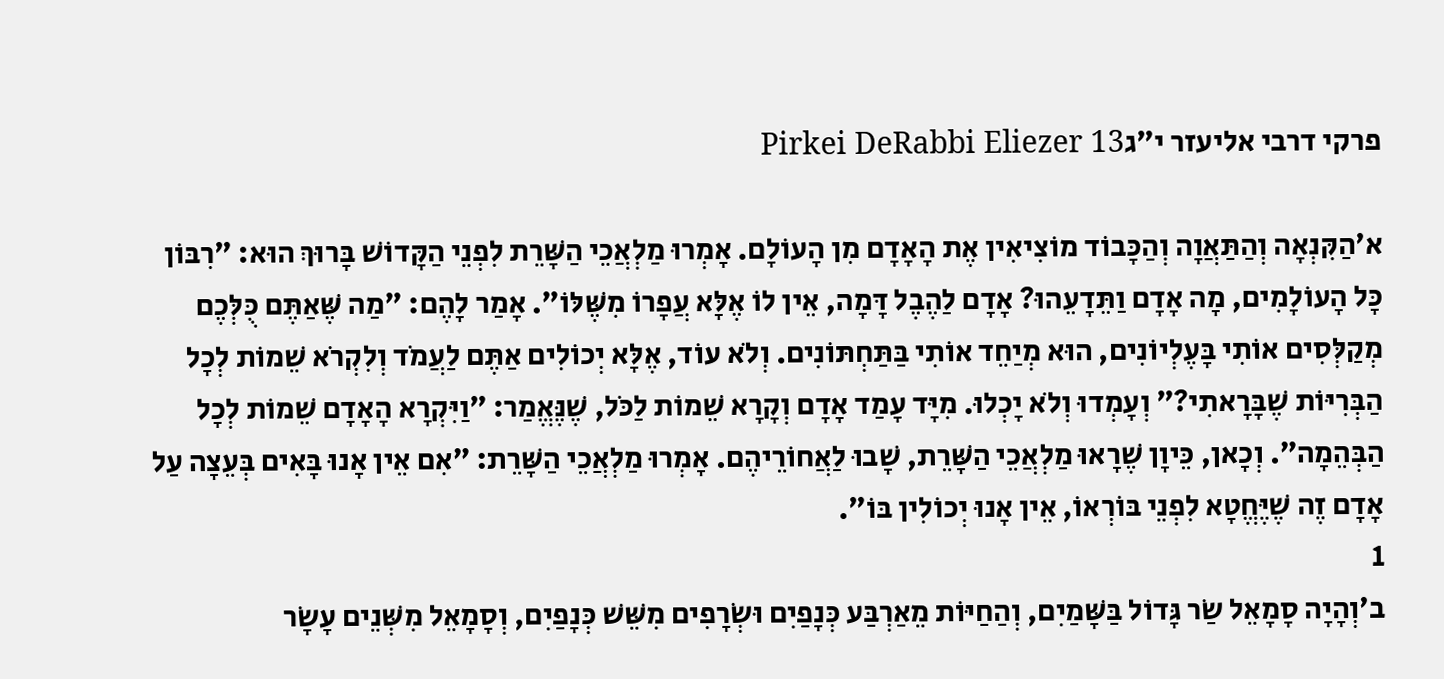פרקי דרבי אליעזר י״גPirkei DeRabbi Eliezer 13

א׳הַקִּנְאָה וְהַתַּאֲוָה וְהַכָּבוֹד מוֹצִיאִין אֶת הָאָדָם מִן הָעוֹלָם. אָמְרוּ מַלְאֲכֵי הַשָּׁרֵת לִפְנֵי הַקָּדוֹשׁ בָּרוּךְ הוּא: ״רִבּוֹן כָּל הָעוֹלָמִים, מָה אָדָם וַתֵּדָעֵהוּ? אָדָם לַהֶבֶל דָּמָה, אֵין לוֹ אֶלָּא עֲפָרוֹ מִשֶּׁלּוֹ״. אָמַר לָהֶם: ״מַה שֶּׁאַתֶּם כֻּלְּכֶם מְקַלְּסִים אוֹתִי בָּעֶלְיוֹנִים, הוּא מְיַחֵד אוֹתִי בַּתַּחְתּוֹנִים. וְלֹא עוֹד, אֶלָּא יְכוֹלִים אַתֶּם לַעֲמֹד וְלִקְרֹא שֵׁמוֹת לְכָל הַבְּרִיּוֹת שֶׁבָּרָאתִי?״ וְעָמְדוּ וְלֹא יָכְלוּ. מִיָּד עָמַד אָדָם וְקָרָא שֵׁמוֹת לַכֹּל, שֶׁנֶּאֱמַר: ״וַיִּקְרָא הָאָדָם שֵׁמוֹת לְכָל הַבְּהֵמָה״. וְכָאן, כֵּיוָן שֶׁרָאוּ מַלְאֲכֵי הַשָּׁרֵת, שָׁבוּ לַאֲחוֹרֵיהֶם. אָמְרוּ מַלְאֲכֵי הַשָּׁרֵת: ״אִם אֵין אָנוּ בָּאִים בְּעֵצָה עַל אָדָם זֶה שֶׁיֶּחֱטָא לִפְנֵי בּוֹרְאוֹ, אֵין אָנוּ יְכוֹלִין בּוֹ״.
1
ב׳וְהָיָה סָמָאֵל שַׂר גָּדוֹל בַּשָּׁמַיִם, וְהַחַיּוֹת מֵאַרְבַּע כְּנָפַיִם וּשְׂרָפִים מִשֵּׁשׁ כְּנָפַיִם, וְסָמָאֵל מִשְּׁנֵים עָשָׂר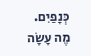כְּנָפַיִם. מֶה עָשָׂה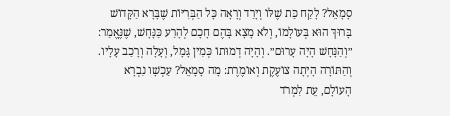סָמָאֵל? לָקַח כַּת שֶׁלּוֹ וְיָרַד וְרָאָה כָּל הַבְּרִיּוֹת שֶׁבָּרָא הַקָּדוֹשׁ בָּרוּךְ הוּא בְּעוֹלָמוֹ, וְלֹא מָצָא בָּהֶם חָכָם לְהָרַע כַּנָּחָשׁ, שֶׁנֶּאֱמַר: ״וְהַנָּחָשׁ הָיָה עָרוּם״. וְהָיָה דְמוּתוֹ כְּמִין גָּמָל, וְעָלָה וְרָכַב עָלָיו. וְהַתּוֹרָה הָיְתָה צוֹעֶקֶת וְאוֹמֶרֶת: מָה סָמָאֵל? עַכְשָׁו נִבְרָא הָעוֹלָם, עֵת לִמְרֹד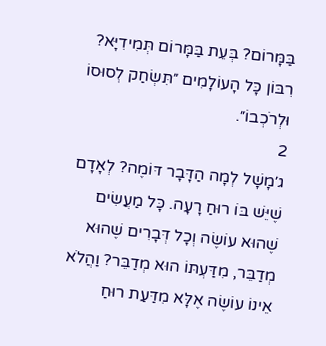בַּמָּרוֹם? בְּעֵת בַּמָּרוֹם תְּמִידִיָּא? רִבּוֹן כָּל הָעוֹלָמִים ״תִּשְׂחַק לְסוּסוֹ וּלְרֹכְבוֹ״.
2
ג׳מָשָׁל לְמָה הַדָּבָר דּוֹמֶה? לְאָדָם שֶׁיֵּשׁ בּוֹ רוּחַ רָעָה. כָּל מַעֲשִׂים שֶׁהוּא עוֹשֶׂה וְכָל דְּבָרִים שֶׁהוּא מְדַבֵּר, מִדַּעְתּוֹ הוּא מְדַבֵּר? וַהֲלֹא אֵינוֹ עוֹשֶׂה אֶלָּא מִדַּעַת רוּחַ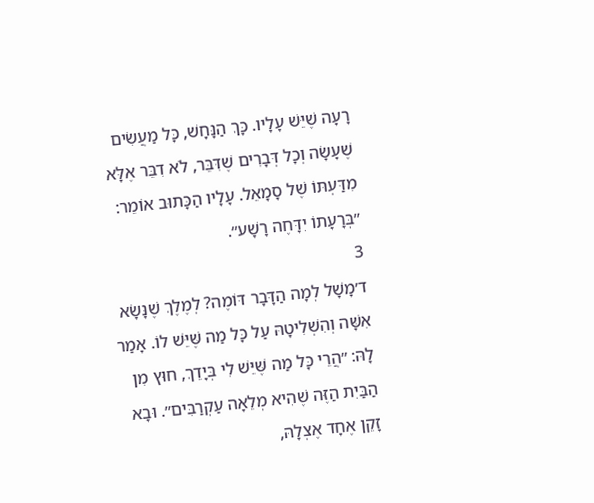רָעָה שֶׁיֵּשׁ עָלָיו. כָּךְ הַנָּחָשׁ, כָּל מַעֲשִׂים שֶׁעָשָׂה וְכָל דְּבָרִים שֶׁדִּבֵּר, לֹא דִבֵּר אֶלָּא מִדַּעְתּוֹ שֶׁל סָמָאֵל. עָלָיו הַכָּתוּב אוֹמֵר: ״בְּרָעָתוֹ יִדָּחֶה רָשָׁע״.
3
ד׳מָשָׁל לְמָה הַדָּבָר דּוֹמֶה? לְמֶלֶךְ שֶׁנָּשָׂא אִשָּׁה וְהִשְׁלִיטָהּ עַל כָּל מַה שֶּׁיֵּשׁ לוֹ. אָמַר לָהּ: ״הֲרֵי כָּל מַה שֶּׁיֵּשׁ לִי בְּיָדֵךְ, חוּץ מִן הַבַּיִת הַזֶּה שֶׁהִיא מְלֵאָה עַקְרַבִּים״. וּבָא זָקֵן אֶחָד אֶצְלָהּ,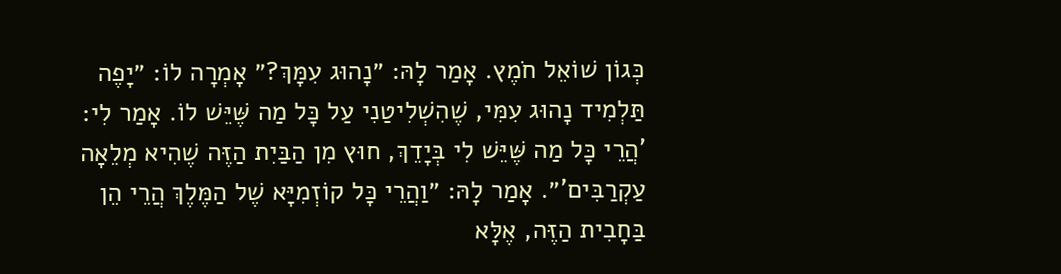כְּגוֹן שׁוֹאֵל חֹמֶץ. אָמַר לָהּ: ״נָהוּג עִמָּךְ?״ אָמְרָה לוֹ: ״יָפֶה תַּלְמִיד נָהוּג עִמִּי, שֶׁהִשְׁלִיטַנִי עַל כָּל מַה שֶּׁיֵּשׁ לוֹ. אָמַר לִי: 'הֲרֵי כָּל מַה שֶּׁיֵּשׁ לִי בְּיָדֵךְ, חוּץ מִן הַבַּיִת הַזֶּה שֶׁהִיא מְלֵאָה עַקְרַבִּים'״. אָמַר לָהּ: ״וַהֲרֵי כָּל קוֹזְמִיָּא שֶׁל הַמֶּלֶךְ הֲרֵי הֵן בַּחָבִית הַזֶּה, אֶלָּא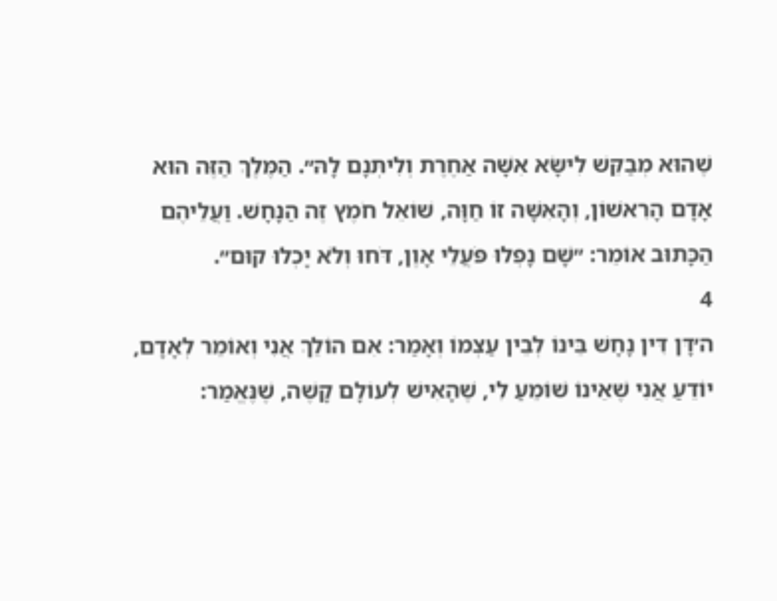שֶׁהוּא מְבַקֵּשׁ לִישָּׂא אִשָּׁה אַחֶרֶת וְלִיתְּנָם לָהּ״. הַמֶּלֶךְ הַזֶּה הוּא אָדָם הָרִאשׁוֹן, וְהָאִשָּׁה זוֹ חַוָּה, שׁוֹאֵל חֹמֶץ זֶה הַנָּחָשׁ. וַעֲלֵיהֶם הַכָּתוּב אוֹמֵר: ״שָׁם נָפְלוּ פֹּעֲלֵי אָוֶן, דֹּחוּ וְלֹא יָכְלוּ קוּם״.
4
ה׳דָּן דִּין נָחָשׁ בֵּינוֹ לְבֵין עַצְמוֹ וְאָמַר: אִם הוֹלֵךְ אֲנִי וְאוֹמֵר לְאָדָם, יוֹדֵעַ אֲנִי שֶׁאֵינוֹ שׁוֹמֵעַ לִי, שֶׁהָאִישׁ לְעוֹלָם קָשֶׁה, שֶׁנֶּאֱמַר: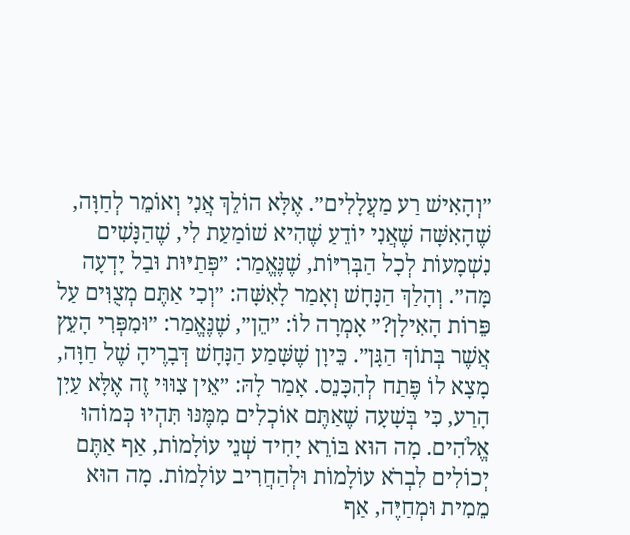״וְהָאִישׁ רַע מַעֲלָלִים״. אֶלָּא הוֹלֵךְ אֲנִי וְאוֹמֵר לְחַוָּה, שֶׁהָאִשָּׁה שֶׁאֲנִי יוֹדֵעַ שֶׁהִיא שׁוֹמַעַת לִי, שֶׁהַנָּשִׁים נִשְׁמָעוֹת לְכָל הַבְּרִיּוֹת, שֶׁנֶּאֱמַר: ״פְּתַיּוּת וּבַל יָדְעָה מָּה״. וְהָלַךְ הַנָּחָשׁ וְאָמַר לָאִשָּׁה: ״וְכִי אַתֶּם מְצֻוִּים עַל פֵּרוֹת הָאִילָן?״ אָמְרָה לוֹ: ״הֵן״, שֶׁנֶּאֱמַר: ״וּמִפְּרִי הָעֵץ אֲשֶׁר בְּתוֹךְ הַגָּן״. כֵּיוָן שֶׁשָּׁמַע הַנָּחָשׁ דְּבָרֶיהָ שֶׁל חַוָּה, מָצָא לוֹ פֶּתַח לְהִכָּנֵס. אָמַר לָהּ: ״אֵין צִוּוּי זֶה אֶלָּא עַיִן הָרַע, כִּי בְּשָׁעָה שֶׁאַתֶּם אוֹכְלִים מִמֶּנּוּ תִּהְיוּ כְּמוֹהוּ אֱלֹהִים. מָה הוּא בּוֹרֵא יָחִיד שְׁנֵי עוֹלָמוֹת, אַף אַתֶּם יְכוֹלִים לִבְרֹא עוֹלָמוֹת וּלְהַחֲרִיב עוֹלָמוֹת. מָה הוּא מֵמִית וּמְחַיֶּה, אַף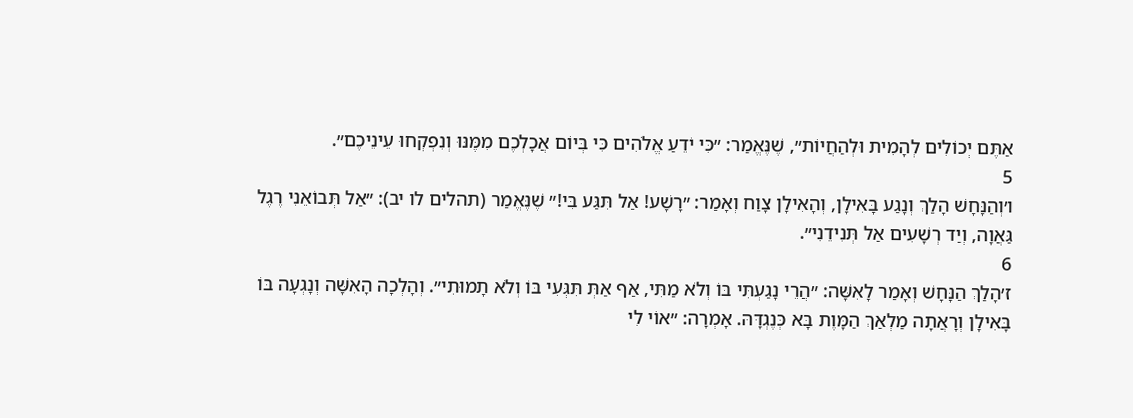אַתֶּם יְכוֹלִים לְהָמִית וּלְהַחֲיוֹת״, שֶׁנֶּאֱמַר: ״כִּי יֹדֵעַ אֱלֹהִים כִּי בְּיוֹם אֲכָלְכֶם מִמֶּנּוּ וְנִפְקְחוּ עֵינֵיכֶם״.
5
ו׳וְהַנָּחָשׁ הָלַךְ וְנָגַע בָּאִילָן, וְהָאִילָן צָוַח וְאָמַר: ״רָשָׁע! אַל תִּגַּע בִּי!״ שֶׁנֶּאֱמַר (תהלים לו יב): ״אַל תְּבוֹאֵנִי רֶגֶל גַּאֲוָה, וְיַד רְשָׁעִים אַל תְּנִידֵנִי״.
6
ז׳הָלַךְ הַנָּחָשׁ וְאָמַר לָאִשָּׁה: ״הֲרֵי נָגַעְתִּי בּוֹ וְלֹא מַתִּי, אַף אַתְּ תִּגְּעִי בּוֹ וְלֹא תָמוּתִי״. וְהָלְכָה הָאִשָּׁה וְנָגְעָה בּוֹ בָּאִילָן וְרָאֲתָה מַלְאַךְ הַמָּוֶת בָּא כְּנֶגְדָּהּ. אָמְרָה: ״אוֹי לִי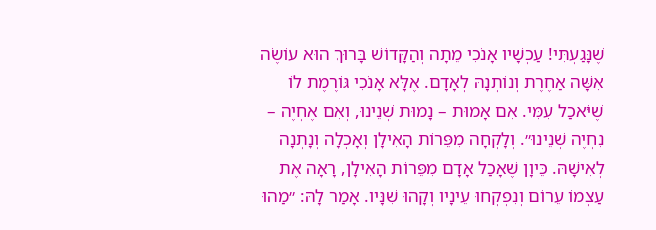שֶׁנָּגַעְתִּי! עַכְשָׁיו אָנֹכִי מֵתָה וְהַקָּדוֹשׁ בָּרוּךְ הוּא עוֹשֶׂה אִשָּׁה אַחֶרֶת וְנוֹתְנָהּ לְאָדָם. אֶלָּא אָנֹכִי גּוֹרֶמֶת לוֹ שֶׁיֹּאכַל עִמִּי. אִם אָמוּת – נָמוּת שְׁנֵינוּ, וְאִם אֶחְיֶה – נִחְיֶה שְׁנֵינוּ״. וְלָקְחָה מִפֵּרוֹת הָאִילָן וְאָכְלָה וְנָתְנָה לְאִישָׁהּ. כֵּיוָן שֶׁאָכַל אָדָם מִפֵּרוֹת הָאִילָן, רָאָה אֶת עַצְמוֹ עֵרוֹם וְנִפְקְחוּ עֵינָיו וְקָהוּ שִׁנָּיו. אָמַר לָהּ: ״מַהוּ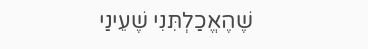שֶׁהֶאֱכַלְתִּנִי שֶׁעֵינַי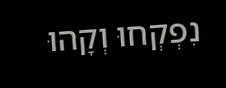נִפְקְחוּ וְקָהוּ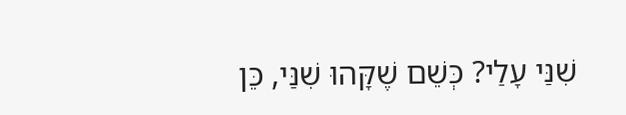שִׁנַּי עָלַי? כְּשֵׁם שֶׁקָּהוּ שִׁנַּי, כֵּן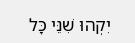יִקְהוּ שִׁנֵּי כָּל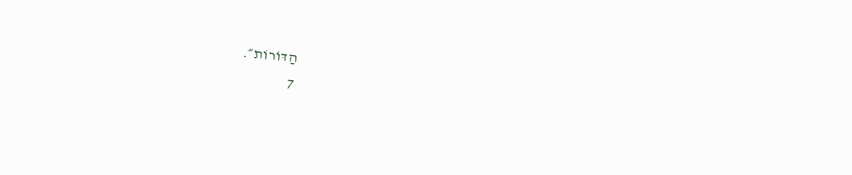הַדּוֹרוֹת״.
7